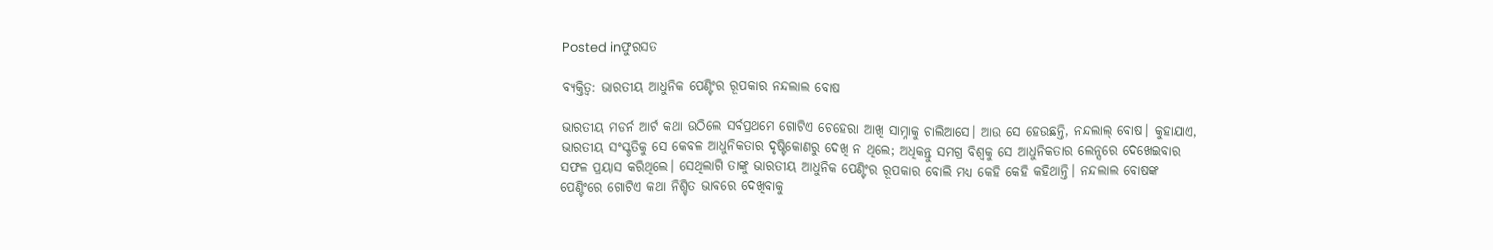Posted inଫୁରସତ

ବ୍ୟକ୍ତିତ୍ୱ: ଭାରତୀୟ ଆଧୁନିକ ପେଣ୍ଟିଂର ରୂପକାର ନନ୍ଦଲାଲ ବୋଷ

ଭାରତୀୟ ମଡର୍ନ ଆର୍ଟ କଥା ଉଠିଲେ ସର୍ବପ୍ରଥମେ ଗୋଟିଏ ଚେହେରା ଆଖି ସାମ୍ନାକୁ ଚାଲିଆସେ। ଆଉ ସେ ହେଉଛନ୍ତି, ନନ୍ଦଲାଲ୍‌ ବୋଷ। କୁହାଯାଏ, ଭାରତୀୟ ସଂସ୍କୃତିକୁ ସେ କେବଳ ଆଧୁନିକତାର ଦୃଷ୍ଟିକୋଣରୁ ଦେଖି ନ ଥିଲେ; ଅଧିକନ୍ତୁ ସମଗ୍ର ବିଶ୍ୱକୁ ସେ ଆଧୁନିକତାର ଲେନ୍ସରେ ଦେଖେଇବାର ସଫଳ ପ୍ରୟାସ କରିଥିଲେ। ସେଥିଲାଗି ତାଙ୍କୁ ଭାରତୀୟ ଆଧୁନିକ ପେଣ୍ଟିଂର ରୂପକାର ବୋଲି ମଧ୍ୟ କେହି କେହି କହିଥାନ୍ତି। ନନ୍ଦଲାଲ ବୋଷଙ୍କ ପେଣ୍ଟିଂରେ ଗୋଟିଏ କଥା ନିଶ୍ଚିତ ଭାବରେ ଦେଖିବାକୁ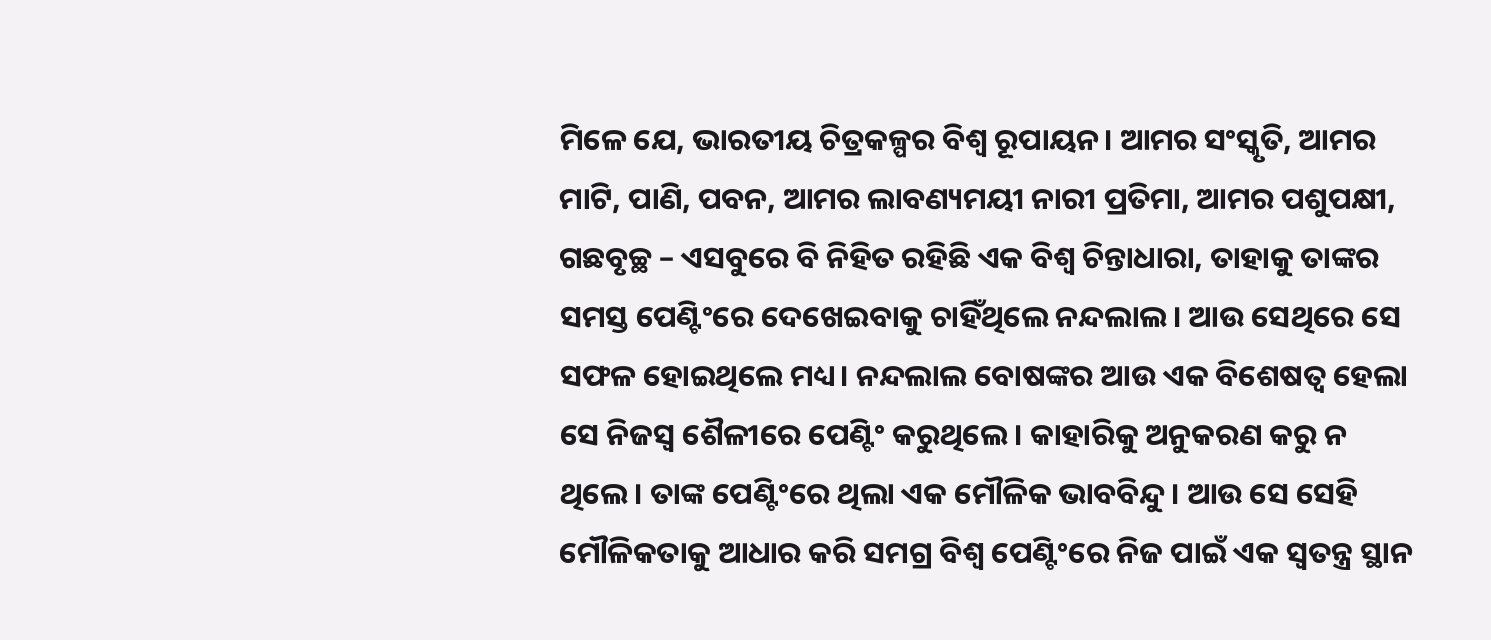ମିଳେ ଯେ, ଭାରତୀୟ ଚିତ୍ରକଳ୍ପର ବିଶ୍ୱ ରୂପାୟନ। ଆମର ସଂସ୍କୃତି, ଆମର ମାଟି, ପାଣି, ପବନ, ଆମର ଲାବଣ୍ୟମୟୀ ନାରୀ ପ୍ରତିମା, ଆମର ପଶୁପକ୍ଷୀ, ଗଛବୃଚ୍ଛ – ଏସବୁରେ ବି ନିହିତ ରହିଛି ଏକ ବିଶ୍ୱ ଚିନ୍ତାଧାରା, ତାହାକୁ ତାଙ୍କର ସମସ୍ତ ପେଣ୍ଟିଂରେ ଦେଖେଇବାକୁ ଚାହିଁଥିଲେ ନନ୍ଦଲାଲ। ଆଉ ସେଥିରେ ସେ ସଫଳ ହୋଇଥିଲେ ମଧ୍ୟ। ନନ୍ଦଲାଲ ବୋଷଙ୍କର ଆଉ ଏକ ବିଶେଷତ୍ୱ ହେଲା ସେ ନିଜସ୍ବ ଶୈଳୀରେ ପେଣ୍ଟିଂ କରୁଥିଲେ। କାହାରିକୁ ଅନୁକରଣ କରୁ ନ ଥିଲେ। ତାଙ୍କ ପେଣ୍ଟିଂରେ ଥିଲା ଏକ ମୌଳିକ ଭାବବିନ୍ଦୁ। ଆଉ ସେ ସେହି ମୌଳିକତାକୁ ଆଧାର କରି ସମଗ୍ର ବିଶ୍ୱ ପେଣ୍ଟିଂରେ ନିଜ ପାଇଁ ଏକ ସ୍ବତନ୍ତ୍ର ସ୍ଥାନ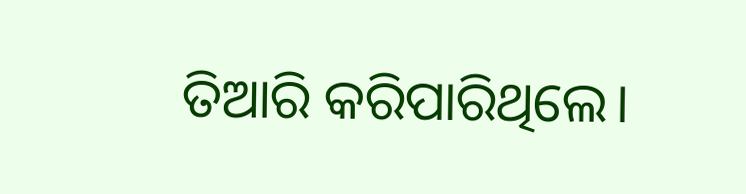ତିଆରି କରିପାରିଥିଲେ।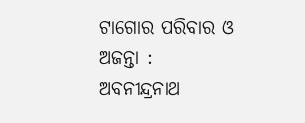ଟାଗୋର ପରିବାର ଓ ଅଜନ୍ତା : ଅବନୀନ୍ଦ୍ରନାଥ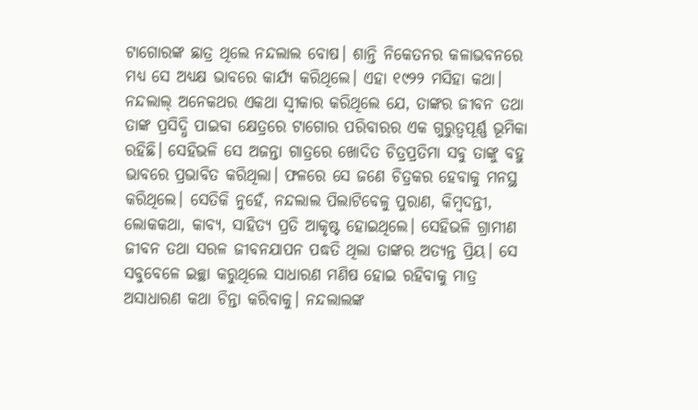ଟାଗୋରଙ୍କ ଛାତ୍ର ଥିଲେ ନନ୍ଦଲାଲ ବୋଷ। ଶାନ୍ତି ନିକେତନର କଳାଭବନରେ ମଧ୍ୟ ସେ ଅଧ୍ୟକ୍ଷ ଭାବରେ କାର୍ଯ୍ୟ କରିଥିଲେ। ଏହା ୧୯୨୨ ମସିହା କଥା। ନନ୍ଦଲାଲ୍‌ ଅନେକଥର ଏକଥା ସ୍ବୀକାର କରିଥିଲେ ଯେ, ତାଙ୍କର ଜୀବନ ତଥା ତାଙ୍କ ପ୍ରସିଦ୍ଧି ପାଇବା କ୍ଷେତ୍ରରେ ଟାଗୋର ପରିବାରର ଏକ ଗୁରୁତ୍ୱପୂର୍ଣ୍ଣ ଭୂମିକା ରହିଛି। ସେହିଭଳି ସେ ଅଜନ୍ତା ଗାତ୍ରରେ ଖୋଦିତ ଚିତ୍ରପ୍ରତିମା ସବୁ ତାଙ୍କୁ ବହୁ ଭାବରେ ପ୍ରଭାବିତ କରିଥିଲା। ଫଳରେ ସେ ଜଣେ ଚିତ୍ରକର ହେବାକୁ ମନସ୍ଥ କରିଥିଲେ। ସେତିକି ନୁହେଁ, ନନ୍ଦଲାଲ ପିଲାଟିବେଳୁ ପୁରାଣ, କିମ୍ବଦନ୍ତୀ, ଲୋକକଥା, କାବ୍ୟ, ସାହିତ୍ୟ ପ୍ରତି ଆକୃଷ୍ଟ ହୋଇଥିଲେ। ସେହିଭଳି ଗ୍ରାମୀଣ ଜୀବନ ତଥା ସରଳ ଜୀବନଯାପନ ପଦ୍ଧତି ଥିଲା ତାଙ୍କର ଅତ୍ୟନ୍ତ ପ୍ରିୟ। ସେ ସବୁବେଳେ ଇଚ୍ଛା କରୁଥିଲେ ସାଧାରଣ ମଣିଷ ହୋଇ ରହିବାକୁ ମାତ୍ର ଅସାଧାରଣ କଥା ଚିନ୍ତା କରିବାକୁ। ନନ୍ଦଲାଲଙ୍କ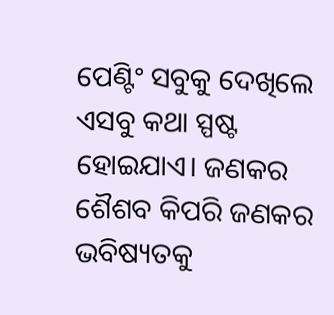ପେଣ୍ଟିଂ ସବୁକୁ ଦେଖିଲେ ଏସବୁ କଥା ସ୍ପଷ୍ଟ ହୋଇଯାଏ। ଜଣକର ଶୈଶବ କିପରି ଜଣକର ଭବିଷ୍ୟତକୁ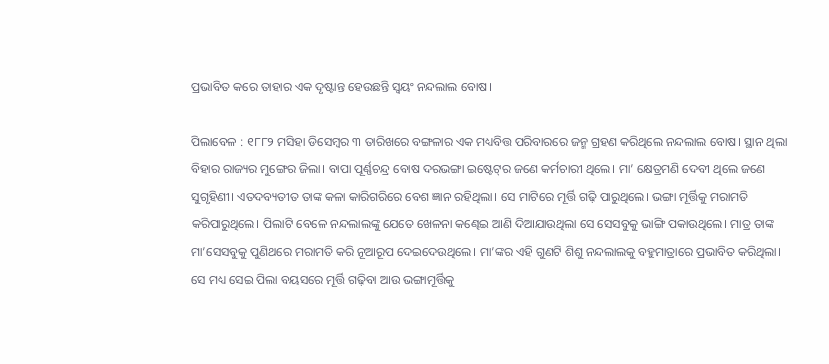ପ୍ରଭାବିତ କରେ ତାହାର ଏକ ଦୃଷ୍ଟାନ୍ତ ହେଉଛନ୍ତି ସ୍ବୟଂ ନନ୍ଦଲାଲ ବୋଷ।

ପିଲାବେଳ : ୧୮୮୨ ମସିହା ଡିସେମ୍ବର ୩ ତାରିଖରେ ବଙ୍ଗଳାର ଏକ ମଧ୍ୟବିତ୍ତ ପରିବାରରେ ଜନ୍ମ ଗ୍ରହଣ କରିଥିଲେ ନନ୍ଦଲାଲ ବୋଷ। ସ୍ଥାନ ଥିଲା ବିହାର ରାଜ୍ୟର ମୁଙ୍ଗେର ଜିଲା। ବାପା ପୂର୍ଣ୍ଣଚନ୍ଦ୍ର ବୋଷ ଦରଭଙ୍ଗା ଇଷ୍ଟେଟ୍‌ର ଜଣେ କର୍ମଚାରୀ ଥିଲେ। ମା’ କ୍ଷେତ୍ରମଣି ଦେବୀ ଥିଲେ ଜଣେ ସୁଗୃହିଣୀ। ଏତଦବ୍ୟତୀତ ତାଙ୍କ କଳା କାରିଗରିରେ ବେଶ ଜ୍ଞାନ ରହିଥିଲା। ସେ ମାଟିରେ ମୂର୍ତ୍ତି ଗଢ଼ି ପାରୁଥିଲେ। ଭଙ୍ଗା ମୂର୍ତ୍ତିକୁ ମରାମତି କରିପାରୁଥିଲେ। ପିଲାଟି ବେଳେ ନନ୍ଦଲାଲଙ୍କୁ ଯେତେ ଖେଳନା କଣ୍ଢେଇ ଆଣି ଦିଆଯାଉଥିଲା ସେ ସେସବୁକୁ ଭାଙ୍ଗି ପକାଉଥିଲେ। ମାତ୍ର ତାଙ୍କ ମା’ସେସବୁକୁ ପୁଣିଥରେ ମରାମତି କରି ନୂଆରୂପ ଦେଇଦେଉଥିଲେ। ମା’ଙ୍କର ଏହି ଗୁଣଟି ଶିଶୁ ନନ୍ଦଲାଲକୁ ବହୁମାତ୍ରାରେ ପ୍ରଭାବିତ କରିଥିଲା। ସେ ମଧ୍ୟ ସେଇ ପିଲା ବୟସରେ ମୂର୍ତ୍ତି ଗଢ଼ିବା ଆଉ ଭଙ୍ଗାମୂର୍ତ୍ତିକୁ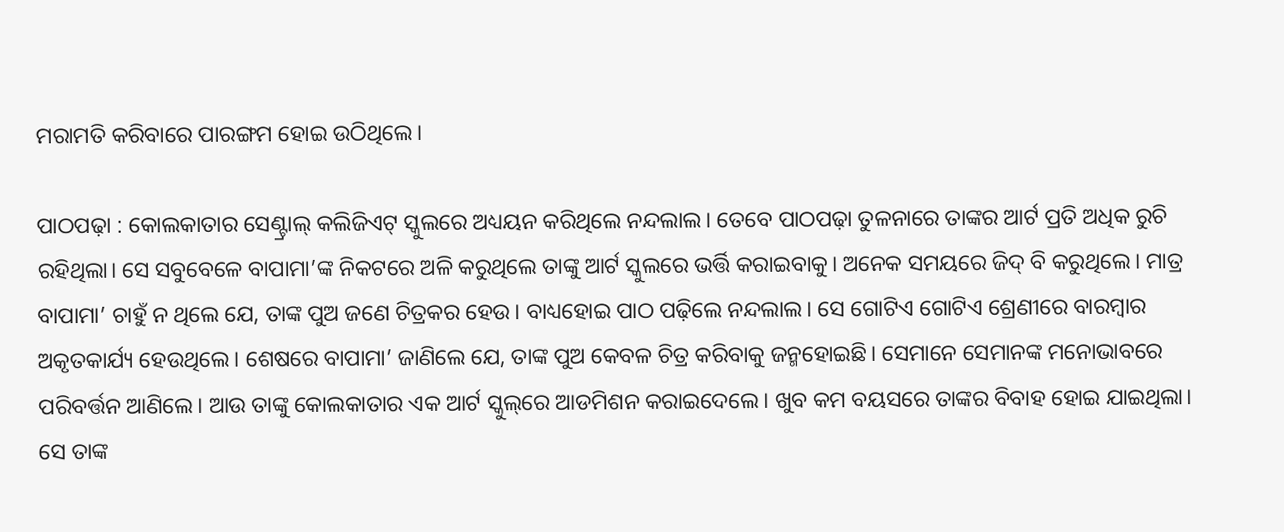ମରାମତି କରିବାରେ ପାରଙ୍ଗମ ହୋଇ ଉଠିଥିଲେ।

ପାଠପଢ଼ା : କୋଲକାତାର ସେଣ୍ଟ୍ରାଲ୍‌ କଲିଜିଏଟ୍‌ ସ୍କୁଲରେ ଅଧ୍ୟୟନ କରିଥିଲେ ନନ୍ଦଲାଲ। ତେବେ ପାଠପଢ଼ା ତୁଳନାରେ ତାଙ୍କର ଆର୍ଟ ପ୍ରତି ଅଧିକ ରୁଚି ରହିଥିଲା। ସେ ସବୁବେଳେ ବାପାମା’ଙ୍କ ନିକଟରେ ଅଳି କରୁଥିଲେ ତାଙ୍କୁ ଆର୍ଟ ସ୍କୁଲରେ ଭର୍ତ୍ତି କରାଇବାକୁ। ଅନେକ ସମୟରେ ଜିଦ୍‌ ବି କରୁଥିଲେ। ମାତ୍ର ବାପାମା’ ଚାହୁଁ ନ ଥିଲେ ଯେ, ତାଙ୍କ ପୁଅ ଜଣେ ଚିତ୍ରକର ହେଉ। ବାଧ୍ୟହୋଇ ପାଠ ପଢ଼ିଲେ ନନ୍ଦଲାଲ। ସେ ଗୋଟିଏ ଗୋଟିଏ ଶ୍ରେଣୀରେ ବାରମ୍ବାର ଅକୃତକାର୍ଯ୍ୟ ହେଉଥିଲେ। ଶେଷରେ ବାପାମା’ ଜାଣିଲେ ଯେ, ତାଙ୍କ ପୁଅ କେବଳ ଚିତ୍ର କରିବାକୁ ଜନ୍ମହୋଇଛି। ସେମାନେ ସେମାନଙ୍କ ମନୋଭାବରେ ପରିବର୍ତ୍ତନ ଆଣିଲେ। ଆଉ ତାଙ୍କୁ କୋଲକାତାର ଏକ ଆର୍ଟ ସ୍କୁଲ୍‌ରେ ଆଡମିଶନ କରାଇଦେଲେ। ଖୁବ କମ ବୟସରେ ତାଙ୍କର ବିବାହ ହୋଇ ଯାଇଥିଲା। ସେ ତାଙ୍କ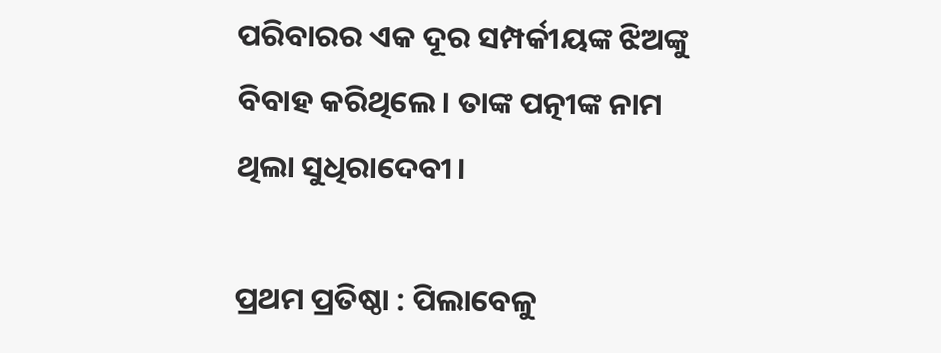ପରିବାରର ଏକ ଦୂର ସମ୍ପର୍କୀୟଙ୍କ ଝିଅଙ୍କୁ ବିବାହ କରିଥିଲେ। ତାଙ୍କ ପତ୍ନୀଙ୍କ ନାମ ଥିଲା ସୁଧିରାଦେବୀ।

ପ୍ରଥମ ପ୍ରତିଷ୍ଠା : ପିଲାବେଳୁ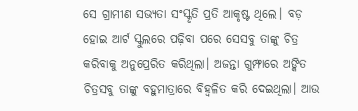ସେ ଗ୍ରାମୀଣ ସଭ୍ୟତା ସଂସ୍କୃତି ପ୍ରତି ଆକୃଷ୍ଟ ଥିଲେ। ବଡ଼ ହୋଇ ଆର୍ଟ ସ୍କୁଲରେ ପଢ଼ିବା ପରେ ସେସବୁ ତାଙ୍କୁ ଚିତ୍ର କରିବାକୁ ଅନୁପ୍ରେରିତ କରିଥିଲା। ଅଜନ୍ତା ଗୁମ୍ଫାରେ ଅଙ୍କିତ ଚିତ୍ରସବୁ ତାଙ୍କୁ ବହୁମାତ୍ରାରେ ବିହ୍ବଳିତ କରି ଦେଇଥିଲା। ଆଉ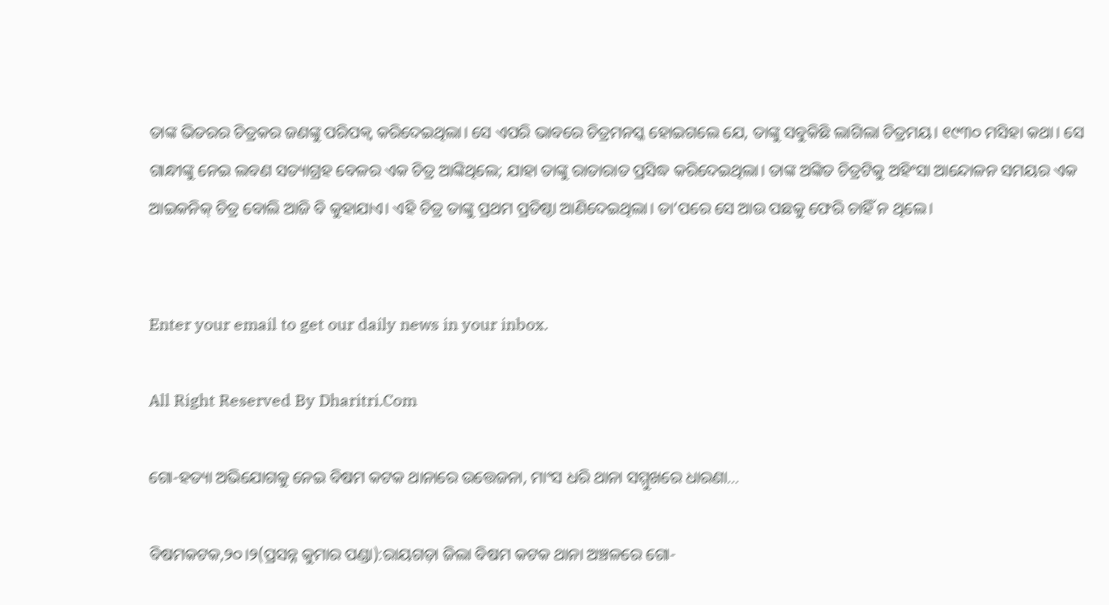ତାଙ୍କ ଭିତରର ଚିତ୍ରକର ଜଣଙ୍କୁ ପରିପକ୍ୱ କରିଦେଇଥିଲା। ସେ ଏପରି ଭାବରେ ଚିତ୍ରମନସ୍କ ହୋଇଗଲେ ଯେ, ତାଙ୍କୁ ସବୁକିଛି ଲାଗିଲା ଚିତ୍ରମୟ। ୧୯୩୦ ମସିହା କଥା। ସେ ଗାନ୍ଧୀଙ୍କୁ ନେଇ ଲବଣ ସତ୍ୟାଗ୍ରହ ବେଳର ଏକ ଚିତ୍ର ଆଙ୍କିଥିଲେ; ଯାହା ତାଙ୍କୁ ରାତାରାତ ପ୍ରସିଦ୍ଧ କରିଦେଇଥିଲା। ତାଙ୍କ ଅଙ୍କିତ ଚିତ୍ରଟିକୁ ଅହିଂସା ଆନ୍ଦୋଳନ ସମୟର ଏକ ଆଇକନିକ୍‌ ଚିତ୍ର ବୋଲି ଆଜି ବି କୁହାଯାଏ। ଏହି ଚିତ୍ର ତାଙ୍କୁ ପ୍ରଥମ ପ୍ରତିଷ୍ଠା ଆଣିଦେଇଥିଲା। ତା’ପରେ ସେ ଆଉ ପଛକୁ ଫେରି ଚାହିଁ ନ ଥିଲେ।


Enter your email to get our daily news in your inbox.

All Right Reserved By Dharitri.Com

ଗୋ-ହତ୍ୟା ଅଭିଯୋଗକୁ ନେଇ ବିଷମ କଟକ ଥାନାରେ ଉତ୍ତେଜନା, ମାଂସ ଧରି ଥାନା ସମ୍ମୁଖରେ ଧାରଣା…

ବିଷମକଟକ,୨୦।୨(ପ୍ରସନ୍ନ କୁମାର ପଣ୍ଡା):ରାୟଗଡ଼ା ଜିଲା ବିଷମ କଟକ ଥାନା ଅଞ୍ଚଳରେ ଗୋ-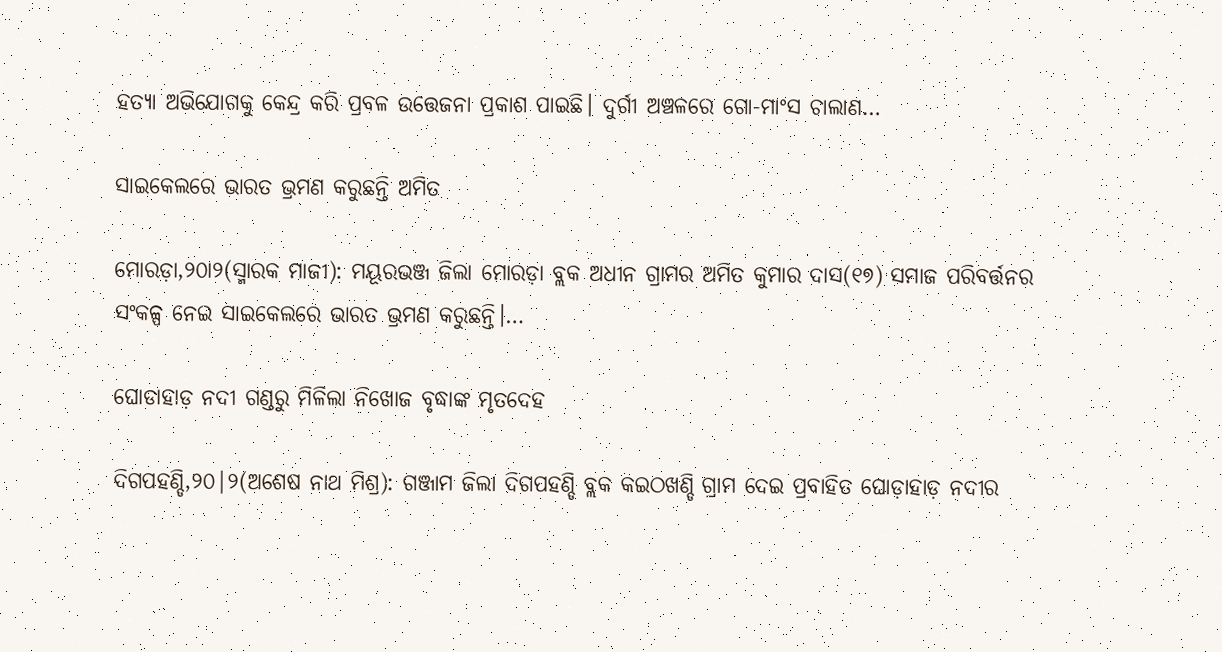ହତ୍ୟା ଅଭିଯୋଗକୁ କେନ୍ଦ୍ର କରି ପ୍ରବଳ ଉତ୍ତେଜନା ପ୍ରକାଶ ପାଇଛି। ଦୁର୍ଗୀ ଅଞ୍ଚଳରେ ଗୋ-ମାଂସ ଚାଲାଣ…

ସାଇକେଲରେ ଭାରତ ଭ୍ରମଣ କରୁଛନ୍ତି ଅମିତ

ମୋରଡ଼ା,୨୦ା୨(ସ୍ମାରକ ମାଜୀ): ମୟୂରଭଞ୍ଜ ଜିଲା ମୋରଡ଼ା ବ୍ଲକ ଅଧୀନ ଗ୍ରାମର ଅମିତ କୁମାର ଦାସ(୧୭) ସମାଜ ପରିବର୍ତ୍ତନର ସଂକଳ୍ପ ନେଇ ସାଇକେଲରେ ଭାରତ ଭ୍ରମଣ କରୁଛନ୍ତି।…

ଘୋଡାହାଡ଼ ନଦୀ ଗଣ୍ଡରୁ ମିଳିଲା ନିଖୋଜ ବୃଦ୍ଧାଙ୍କ ମୃତଦେହ

ଦିଗପହଣ୍ଡି,୨୦|୨(ଅଶେଷ ନାଥ ମିଶ୍ର): ଗଞ୍ଜାମ ଜିଲା ଦିଗପହଣ୍ଡି ବ୍ଲକ କଇଠଖଣ୍ଡି ଗ୍ରାମ ଦେଇ ପ୍ରବାହିତ ଘୋଡ଼ାହାଡ଼ ନଦୀର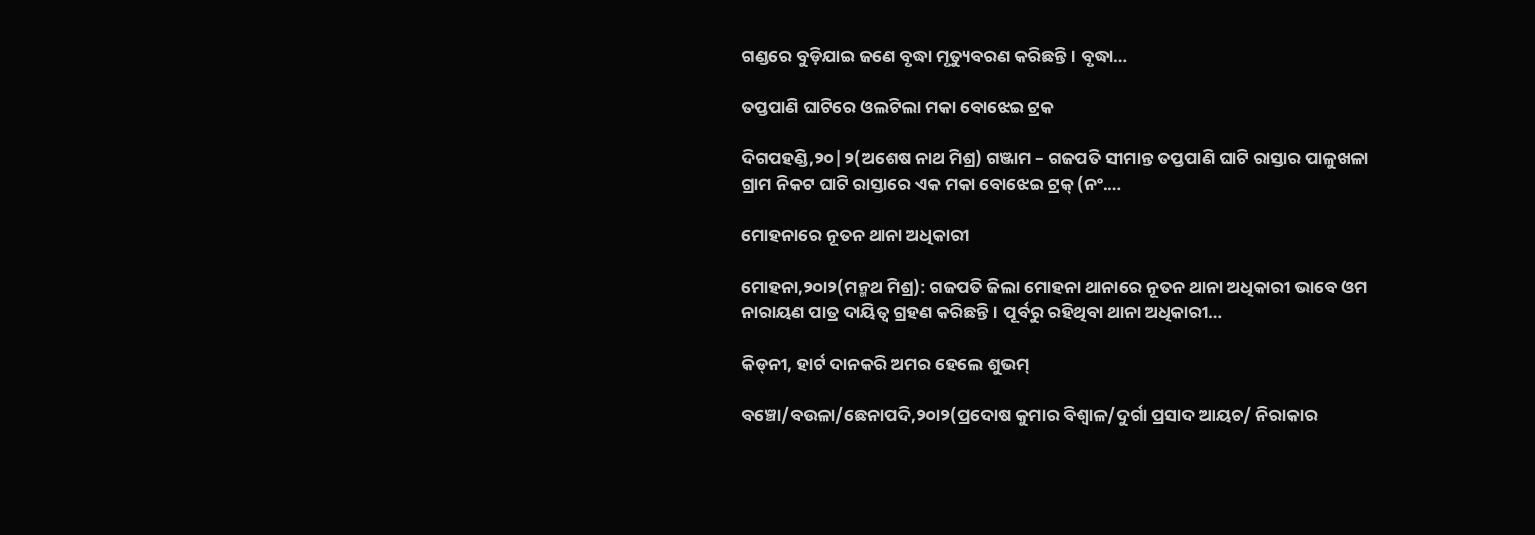ଗଣ୍ଡରେ ବୁଡ଼ିଯାଇ ଜଣେ ବୃଦ୍ଧା ମୃତ୍ୟୁବରଣ କରିଛନ୍ତି। ବୃଦ୍ଧା…

ତପ୍ତପାଣି ଘାଟିରେ ଓଲଟିଲା ମକା ବୋଝେଇ ଟ୍ରକ

ଦିଗପହଣ୍ଡି,୨୦|୨(ଅଶେଷ ନାଥ ମିଶ୍ର) ଗଞ୍ଜାମ – ଗଜପତି ସୀମାନ୍ତ ତପ୍ତପାଣି ଘାଟି ରାସ୍ତାର ପାଳୁଖଳା ଗ୍ରାମ ନିକଟ ଘାଟି ରାସ୍ତାରେ ଏକ ମକା ବୋଝେଇ ଟ୍ରକ୍ (ନଂ.…

ମୋହନାରେ ନୂତନ ଥାନା ଅଧିକାରୀ

ମୋହନା,୨୦ା୨(ମନ୍ମଥ ମିଶ୍ର): ଗଜପତି ଜିଲା ମୋହନା ଥାନାରେ ନୂତନ ଥାନା ଅଧିକାରୀ ଭାବେ ଓମ ନାରାୟଣ ପାତ୍ର ଦାୟିତ୍ୱ ଗ୍ରହଣ କରିଛନ୍ତି। ପୂର୍ବରୁ ରହିଥିବା ଥାନା ଅଧିକାରୀ…

କିଡ୍‌ନୀ, ହାର୍ଟ ଦାନକରି ଅମର ହେଲେ ଶୁଭମ୍‌

ବଞ୍ଚୋ/ବଉଳା/ଛେନାପଦି,୨୦ା୨(ପ୍ରଦୋଷ କୁମାର ବିଶ୍ୱାଳ/ଦୁର୍ଗା ପ୍ରସାଦ ଆୟଚ/ ନିରାକାର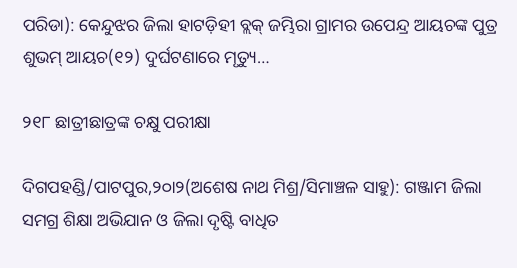ପରିଡା): କେନ୍ଦୁଝର ଜିଲା ହାଟଡ଼ିହୀ ବ୍ଲକ୍‌ ଜମ୍ଭିରା ଗ୍ରାମର ଉପେନ୍ଦ୍ର ଆୟଚଙ୍କ ପୁତ୍ର ଶୁଭମ୍‌ ଆୟଚ(୧୨) ଦୁର୍ଘଟଣାରେ ମୃତ୍ୟୁ…

୨୧୮ ଛାତ୍ରୀଛାତ୍ରଙ୍କ ଚକ୍ଷୁ ପରୀକ୍ଷା

ଦିଗପହଣ୍ଡି/ପାଟପୁର,୨୦ା୨(ଅଶେଷ ନାଥ ମିଶ୍ର/ସିମାଞ୍ଚଳ ସାହୁ): ଗଞ୍ଜାମ ଜିଲା ସମଗ୍ର ଶିକ୍ଷା ଅଭିଯାନ ଓ ଜିଲା ଦୃଷ୍ଟି ବାଧିତ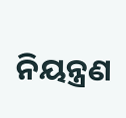ନିୟନ୍ତ୍ରଣ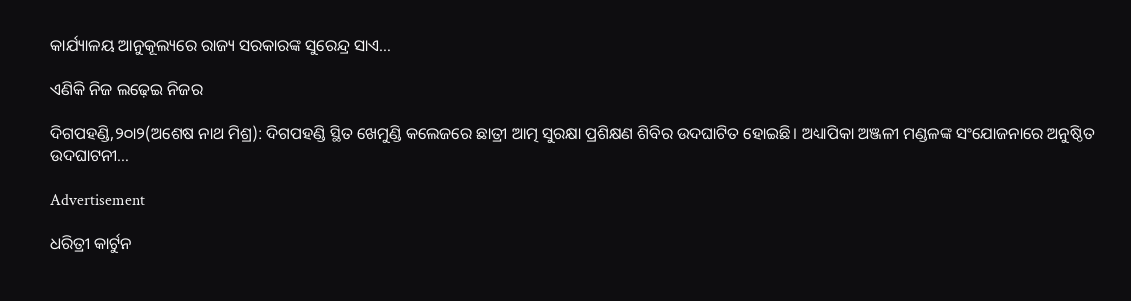କାର୍ଯ୍ୟାଳୟ ଆନୁକୂଲ୍ୟରେ ରାଜ୍ୟ ସରକାରଙ୍କ ସୁରେନ୍ଦ୍ର ସାଏ…

ଏଣିକି ନିଜ ଲଢ଼େଇ ନିଜର

ଦିଗପହଣ୍ଡି,୨୦ା୨(ଅଶେଷ ନାଥ ମିଶ୍ର): ଦିଗପହଣ୍ଡି ସ୍ଥିତ ଖେମୁଣ୍ଡି କଲେଜରେ ଛାତ୍ରୀ ଆତ୍ମ ସୁରକ୍ଷା ପ୍ରଶିକ୍ଷଣ ଶିବିର ଉଦଘାଟିତ ହୋଇଛି। ଅଧ୍ୟାପିକା ଅଞ୍ଜଳୀ ମଣ୍ଡଳଙ୍କ ସଂଯୋଜନାରେ ଅନୁଷ୍ଠିତ ଉଦଘାଟନୀ…

Advertisement

ଧରିତ୍ରୀ କାର୍ଟୁନ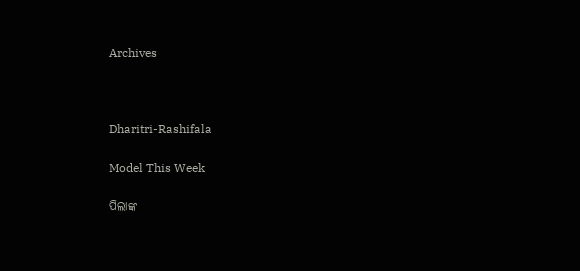Archives



Dharitri-Rashifala

Model This Week

ପିଲାଙ୍କ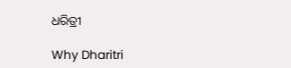ଧରିତ୍ରୀ

Why Dharitri